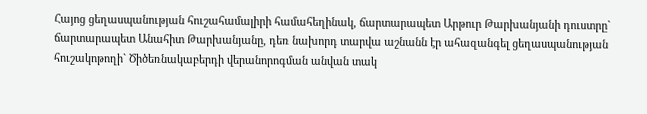Հայոց ցեղասպանության հուշահամալիրի համահեղինակ, ճարտարապետ Արթուր Թարխանյանի դուստրը` ճարտարապետ Անահիտ Թարխանյանը, դեռ նախորդ տարվա աշնանն էր ահազանգել ցեղասպանության հուշակոթողի` Ծիծեռնակաբերդի վերանորոգման անվան տակ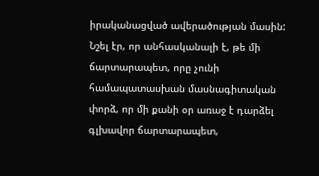իրականացված ավերածության մասին: Նշել էր, որ անհասկանալի է, թե մի ճարտարապետ, որը չունի համապատասխան մասնագիտական փորձ, որ մի քանի օր առաջ է դարձել գլխավոր ճարտարապետ,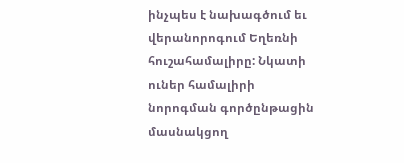ինչպես է նախագծում եւ վերանորոգում Եղեռնի հուշահամալիրը: Նկատի ուներ համալիրի նորոգման գործընթացին մասնակցող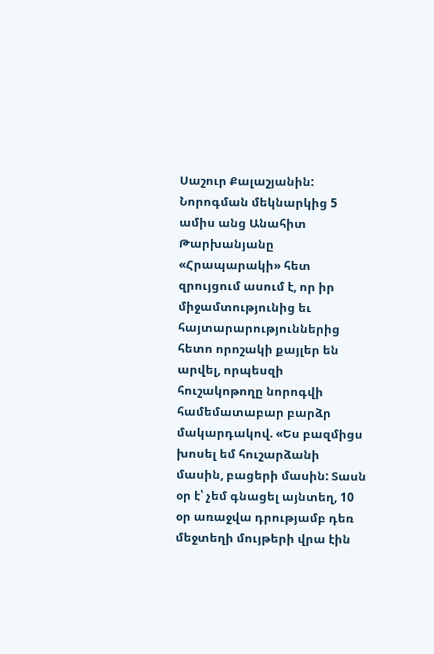Սաշուր Քալաշյանին:
Նորոգման մեկնարկից 5 ամիս անց Անահիտ Թարխանյանը «Հրապարակի» հետ զրույցում ասում է, որ իր միջամտությունից եւ հայտարարություններից հետո որոշակի քայլեր են արվել, որպեսզի հուշակոթողը նորոգվի համեմատաբար բարձր մակարդակով. «Ես բազմիցս խոսել եմ հուշարձանի մասին, բացերի մասին: Տասն օր է՝ չեմ գնացել այնտեղ, 10 օր առաջվա դրությամբ դեռ մեջտեղի մույթերի վրա էին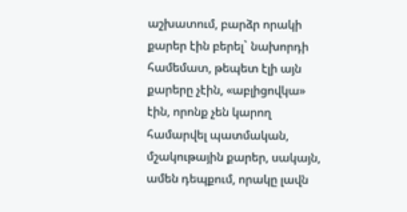աշխատում, բարձր որակի քարեր էին բերել` նախորդի համեմատ, թեպետ էլի այն քարերը չէին, «աբլիցովկա» էին, որոնք չեն կարող համարվել պատմական, մշակութային քարեր, սակայն, ամեն դեպքում, որակը լավն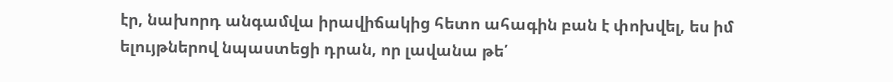էր, նախորդ անգամվա իրավիճակից հետո ահագին բան է փոխվել, ես իմ ելույթներով նպաստեցի դրան, որ լավանա թե՛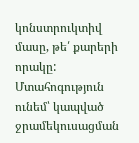կոնստրուկտիվ մասը, թե՛ քարերի որակը: Մտահոգություն ունեմ՝ կապված ջրամեկուսացման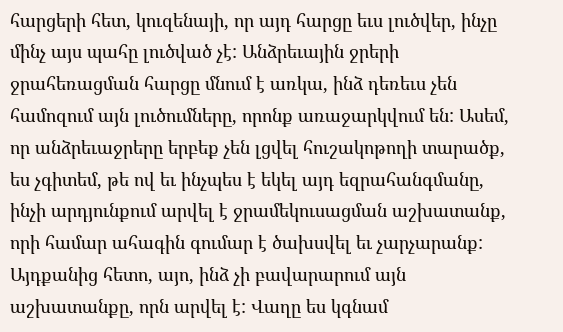հարցերի հետ, կուզենայի, որ այդ հարցը եւս լուծվեր, ինչը մինչ այս պահը լուծված չէ: Անձրեւային ջրերի ջրահեռացման հարցը մնում է առկա, ինձ դեռեւս չեն համոզում այն լուծումները, որոնք առաջարկվում են: Ասեմ, որ անձրեւաջրերը երբեք չեն լցվել հուշակոթողի տարածք, ես չգիտեմ, թե ով եւ ինչպես է եկել այդ եզրահանգմանը, ինչի արդյունքում արվել է ջրամեկուսացման աշխատանք, որի համար ահագին գումար է ծախսվել եւ չարչարանք: Այդքանից հետո, այո, ինձ չի բավարարում այն աշխատանքը, որն արվել է: Վաղը ես կգնամ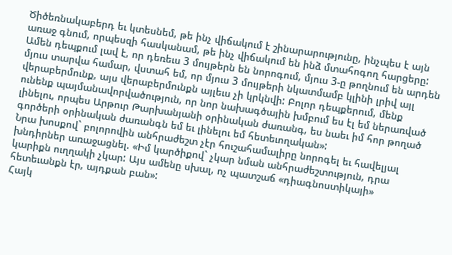Ծիծեռնակաբերդ եւ կտեսնեմ, թե ինչ վիճակում է շինարարությունը, ինչպես է այն առաջ գնում, որպեսզի հասկանամ, թե ինչ վիճակում են ինձ մտահոգող հարցերը: Ամեն դեպքում լավ է, որ դեռեւս 3 մույթերն են նորոգում, մյուս 3-ը թողնում են արդեն մյուս տարվա համար, վստահ եմ, որ մյուս 3 մույթերի նկատմամբ կլինի լրիվ այլ վերաբերմունք, այս վերաբերմունքն այլեւս չի կրկնվի: Բոլոր դեպքերում, մենք ունենք պայմանավորվածություն, որ նոր նախագծային խմբում ես էլ եմ ներառված լինելու, որպես Արթուր Թարխանյանի օրինական ժառանգ, ես նաեւ իմ հոր թողած գործերի օրինական ժառանգն եմ եւ լինելու եմ հետեւողական»:
Նրա խոսքով` բոլորովին անհրաժեշտ չէր հուշահամալիրը նորոգել եւ հավելյալ խնդիրներ առաջացնել. «Իմ կարծիքով` չկար նման անհրաժեշտություն, դրա կարիքն ուղղակի չկար: Այս ամենը սխալ, ոչ պատշաճ «դիագնոստիկայի» հետեւանքն էր, այդքան բան»:
Հայկ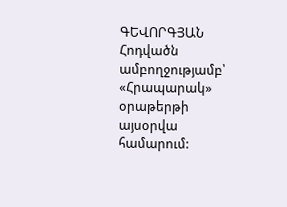ԳԵՎՈՐԳՅԱՆ
Հոդվածն ամբողջությամբ՝ «Հրապարակ» օրաթերթի այսօրվա համարում: